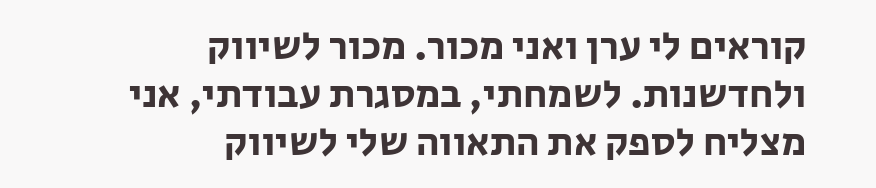קוראים לי ערן ואני מכור. מכור לשיווק ולחדשנות. לשמחתי, במסגרת עבודתי, אני מצליח לספק את התאווה שלי לשיווק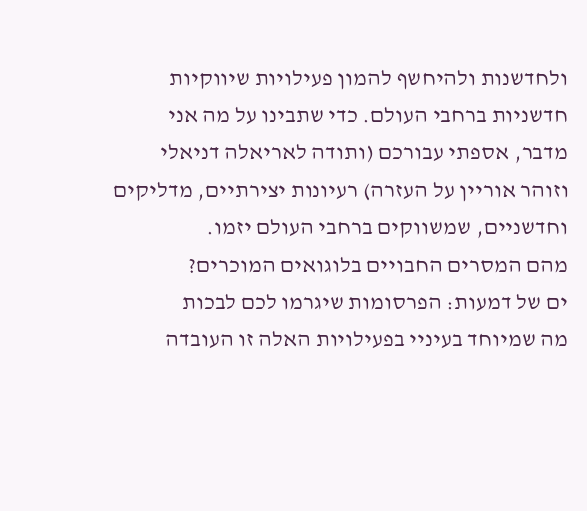ולחדשנות ולהיחשף להמון פעילויות שיווקיות חדשניות ברחבי העולם. כדי שתבינו על מה אני מדבר, אספתי עבורכם (ותודה לאריאלה דניאלי וזוהר אוריין על העזרה) רעיונות יצירתיים, מדליקים וחדשניים, שמשווקים ברחבי העולם יזמו.
מהם המסרים החבויים בלוגואים המוכרים?
ים של דמעות: הפרסומות שיגרמו לכם לבכות
מה שמיוחד בעיניי בפעילויות האלה זו העובדה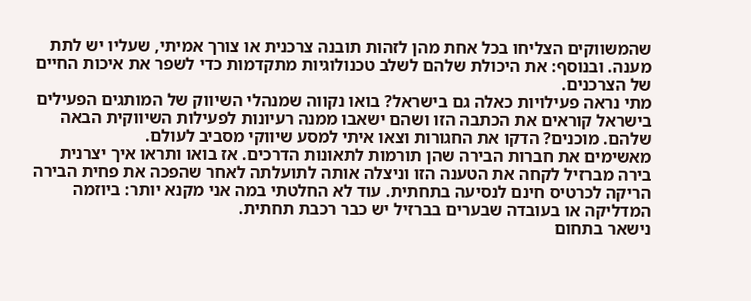שהמשווקים הצליחו בכל אחת מהן לזהות תובנה צרכנית או צורך אמיתי, שעליו יש לתת מענה. ובנוסף: את היכולת שלהם לשלב טכנולוגיות מתקדמות כדי לשפר את איכות החיים של הצרכנים.
מתי נראה פעילויות כאלה גם בישראל? בואו נקווה שמנהלי השיווק של המותגים הפעילים בישראל קוראים את הכתבה הזו ושהם ישאבו ממנה רעיונות לפעילות השיווקית הבאה שלהם. מוכנים? הדקו את החגורות וצאו איתי למסע שיווקי מסביב לעולם.
מאשימים את חברות הבירה שהן תורמות לתאונות הדרכים. אז בואו ותראו איך יצרנית בירה מברזיל לקחה את הטענה הזו וניצלה אותה לתועלתה לאחר שהפכה את פחית הבירה הריקה לכרטיס חינם לנסיעה בתחתית. עוד לא החלטתי במה אני מקנא יותר: ביוזמה המדליקה או בעובדה שבערים בברזיל יש כבר רכבת תחתית.
נישאר בתחום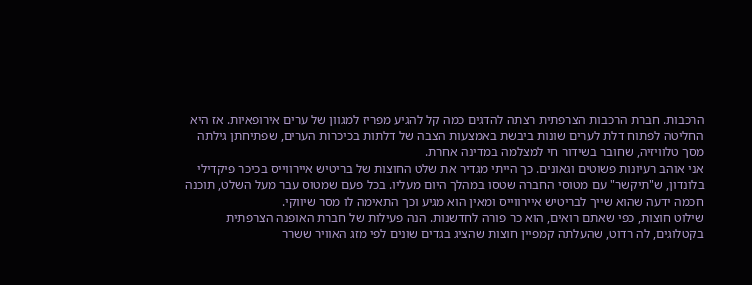הרכבות. חברת הרכבות הצרפתית רצתה להדגים כמה קל להגיע מפריז למגוון של ערים אירופאיות. אז היא החליטה לפתוח דלת לערים שונות ביבשת באמצעות הצבה של דלתות בכיכרות הערים, שפתיחתן גילתה מסך טלוויזיה, שחובר בשידור חי למצלמה במדינה אחרת.
אני אוהב רעיונות פשוטים וגאונים. כך הייתי מגדיר את שלט החוצות של בריטיש איירווייס בכיכר פיקדילי בלונדון, ש"תיקשר" עם מטוסי החברה שטסו במהלך היום מעליו. בכל פעם שמטוס עבר מעל השלט, תוכנה חכמה ידעה שהוא שייך לבריטיש איירווייס ומאין הוא מגיע וכך התאימה לו מסר שיווקי.
שילוט חוצות, כפי שאתם רואים, הוא כר פורה לחדשנות. הנה פעילות של חברת האופנה הצרפתית בקטלוגים, לה רדוט, שהעלתה קמפיין חוצות שהציג בגדים שונים לפי מזג האוויר ששרר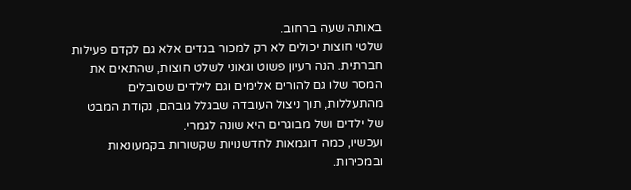באותה שעה ברחוב.
שלטי חוצות יכולים לא רק למכור בגדים אלא גם לקדם פעילות חברתית. הנה רעיון פשוט וגאוני לשלט חוצות, שהתאים את המסר שלו גם להורים אלימים וגם לילדים שסובלים מהתעללות, תוך ניצול העובדה שבגלל גובהם, נקודת המבט של ילדים ושל מבוגרים היא שונה לגמרי.
ועכשיו, כמה דוגמאות לחדשנויות שקשורות בקמעונאות ובמכירות.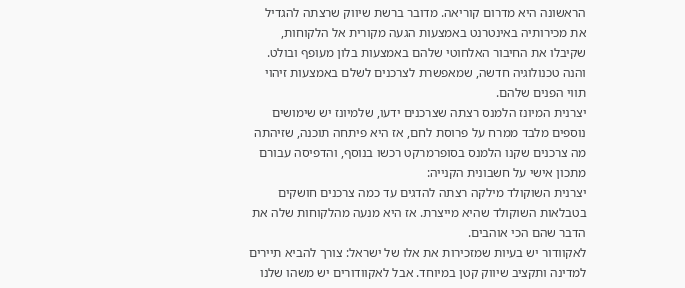הראשונה היא מדרום קוריאה. מדובר ברשת שיווק שרצתה להגדיל את מכירותיה באינטרנט באמצעות הגעה מקורית אל הלקוחות, שקיבלו את החיבור האלחוטי שלהם באמצעות בלון מעופף ובולט.
והנה טכנולוגיה חדשה, שמאפשרת לצרכנים לשלם באמצעות זיהוי תווי הפנים שלהם.
יצרנית המיונז הלמנס רצתה שצרכנים ידעו, שלמיונז יש שימושים נוספים מלבד ממרח על פרוסת לחם, אז היא פיתחה תוכנה, שזיהתה מה צרכנים שקנו הלמנס בסופרמרקט רכשו בנוסף, והדפיסה עבורם מתכון אישי על חשבונית הקנייה:
יצרנית השוקולד מילקה רצתה להדגים עד כמה צרכנים חושקים בטבלאות השוקולד שהיא מייצרת. אז היא מנעה מהלקוחות שלה את הדבר שהם הכי אוהבים.
לאקוודור יש בעיות שמזכירות את אלו של ישראל: צורך להביא תיירים למדינה ותקציב שיווק קטן במיוחד. אבל לאקוודורים יש משהו שלנו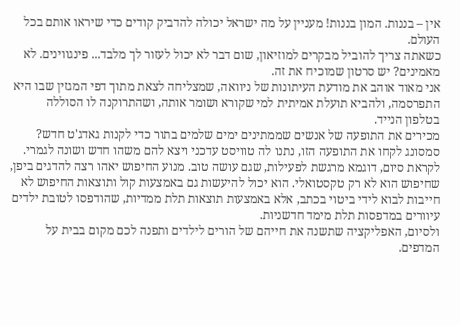אין – בננות. המון בננות! מעניין על מה ישראל יכולה להדביק קודים כדי שיראו אותם בכל העולם.
כשאתה צריך להוביל מבקרים למוזיאון, שום דבר לא יכול לעזור לך מלבד... פינגווינים. לא מאמינים? יש סרטון שמוכיח את זה.
אני מאוד אוהב את מודעת העיתונות של ניוואה, שמצליחה לצאת מתוך דפי המגזין שבו היא התפרסמה, ולהביא תועלת אמיתית למי שקורא ושומר אותה, ושהתרוקנה לו הסוללה בטלפון הנייד.
מכירים את התופעה של אנשים שממתינים ימים שלמים בתור כדי לקנות גאדג'ט חדש? סמסונג לקחו את התופעה הזו, נתנו לה טוויסט עדכני ויצא להם משהו חדש ושונה לגמרי.
לקראת סיום, דוגמא מרגשת לפעילות, שגם עושה טוב. מנוע החיפוש יאהו רצה להדגים ביפן, שחיפוש הוא לא רק טקסטואלי. הוא יכול להיעשות גם באמצעות קול ותוצאות החיפוש לא חייבות לבוא לידי ביטוי בכתב, אלא באמצעות תוצאות תלת ממדיות, שהודפסו לטובת ילדים עיוורים במדפסות תלת מימד חדשניות.
ולסיום, האפליקציה שתשנה את חייהם של הורים לילדים ותפנה לכם מקום בבית על המדפים.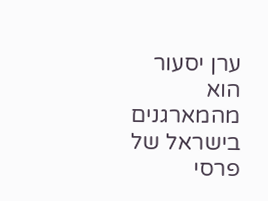ערן יסעור הוא מהמארגנים בישראל של פרסי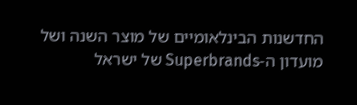החדשנות הבינלאומיים של מוצר השנה ושל מועדון ה-Superbrands של ישראל